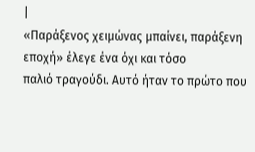|
«Παράξενος χειμώνας μπαίνει, παράξενη εποχή» έλεγε ένα όχι και τόσο
παλιό τραγούδι. Αυτό ήταν το πρώτο που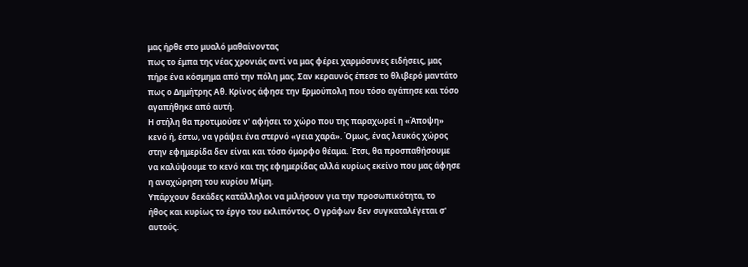μας ήρθε στο μυαλό μαθαίνοντας
πως το έμπα της νέας χρονιάς αντί να μας φέρει χαρμόσυνες ειδήσεις, μας
πήρε ένα κόσμημα από την πόλη μας. Σαν κεραυνός έπεσε το θλιβερό μαντάτο
πως ο Δημήτρης Αθ. Κρίνος άφησε την Ερμούπολη που τόσο αγάπησε και τόσο
αγαπήθηκε από αυτή.
Η στήλη θα προτιμούσε ν' αφήσει το χώρο που της παραχωρεί η «Άποψη»
κενό ή, έστω, να γράψει ένα στερνό «γεια χαρά». Όμως, ένας λευκός χώρος
στην εφημερίδα δεν είναι και τόσο όμορφο θέαμα. Έτσι, θα προσπαθήσουμε
να καλύψουμε το κενό και της εφημερίδας αλλά κυρίως εκείνο που μας άφησε
η αναχώρηση του κυρίου Μίμη.
Υπάρχουν δεκάδες κατάλληλοι να μιλήσουν για την προσωπικότητα, το
ήθος και κυρίως το έργο του εκλιπόντος. Ο γράφων δεν συγκαταλέγεται σ'
αυτούς.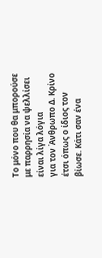Το μόνο που θα μπορούσε με παρρησία να ψελλίσει είναι λίγα λόγια
για τον Άνθρωπο Δ. Κρίνο έτσι όπως ο ίδιος τον βίωσε. Κάτι σαν ένα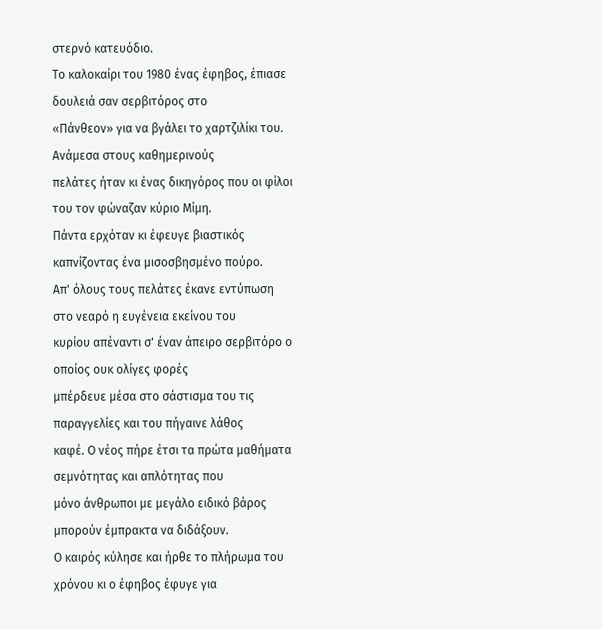στερνό κατευόδιο.
Το καλοκαίρι του 1980 ένας έφηβος, έπιασε δουλειά σαν σερβιτόρος στο
«Πάνθεον» για να βγάλει το χαρτζιλίκι του. Ανάμεσα στους καθημερινούς
πελάτες ήταν κι ένας δικηγόρος που οι φίλοι του τον φώναζαν κύριο Μίμη.
Πάντα ερχόταν κι έφευγε βιαστικός καπνίζοντας ένα μισοσβησμένο πούρο.
Απ' όλους τους πελάτες έκανε εντύπωση στο νεαρό η ευγένεια εκείνου του
κυρίου απέναντι σ' έναν άπειρο σερβιτόρο ο οποίος ουκ ολίγες φορές
μπέρδευε μέσα στο σάστισμα του τις παραγγελίες και του πήγαινε λάθος
καφέ. Ο νέος πήρε έτσι τα πρώτα μαθήματα σεμνότητας και απλότητας που
μόνο άνθρωποι με μεγάλο ειδικό βάρος μπορούν έμπρακτα να διδάξουν.
Ο καιρός κύλησε και ήρθε το πλήρωμα του χρόνου κι ο έφηβος έφυγε για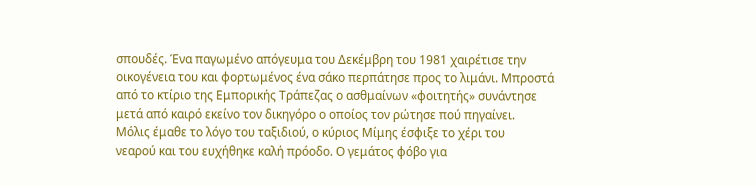σπουδές. Ένα παγωμένο απόγευμα του Δεκέμβρη του 1981 χαιρέτισε την
οικογένεια του και φορτωμένος ένα σάκο περπάτησε προς το λιμάνι. Μπροστά
από το κτίριο της Εμπορικής Τράπεζας ο ασθμαίνων «φοιτητής» συνάντησε
μετά από καιρό εκείνο τον δικηγόρο ο οποίος τον ρώτησε πού πηγαίνει.
Μόλις έμαθε το λόγο του ταξιδιού, ο κύριος Μίμης έσφιξε το χέρι του
νεαρού και του ευχήθηκε καλή πρόοδο. Ο γεμάτος φόβο για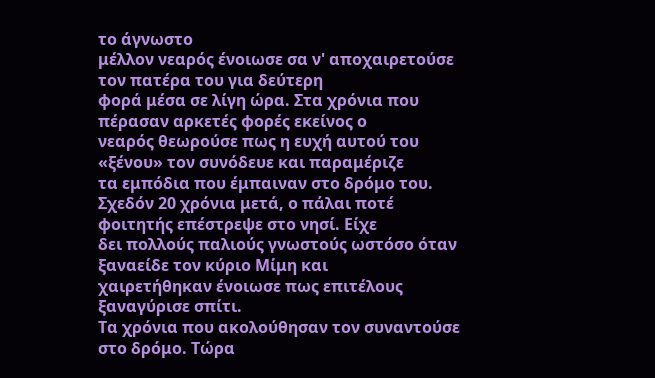το άγνωστο
μέλλον νεαρός ένοιωσε σα ν' αποχαιρετούσε τον πατέρα του για δεύτερη
φορά μέσα σε λίγη ώρα. Στα χρόνια που πέρασαν αρκετές φορές εκείνος ο
νεαρός θεωρούσε πως η ευχή αυτού του «ξένου» τον συνόδευε και παραμέριζε
τα εμπόδια που έμπαιναν στο δρόμο του.
Σχεδόν 20 χρόνια μετά, ο πάλαι ποτέ φοιτητής επέστρεψε στο νησί. Είχε
δει πολλούς παλιούς γνωστούς ωστόσο όταν ξαναείδε τον κύριο Μίμη και
χαιρετήθηκαν ένοιωσε πως επιτέλους ξαναγύρισε σπίτι.
Τα χρόνια που ακολούθησαν τον συναντούσε στο δρόμο. Τώρα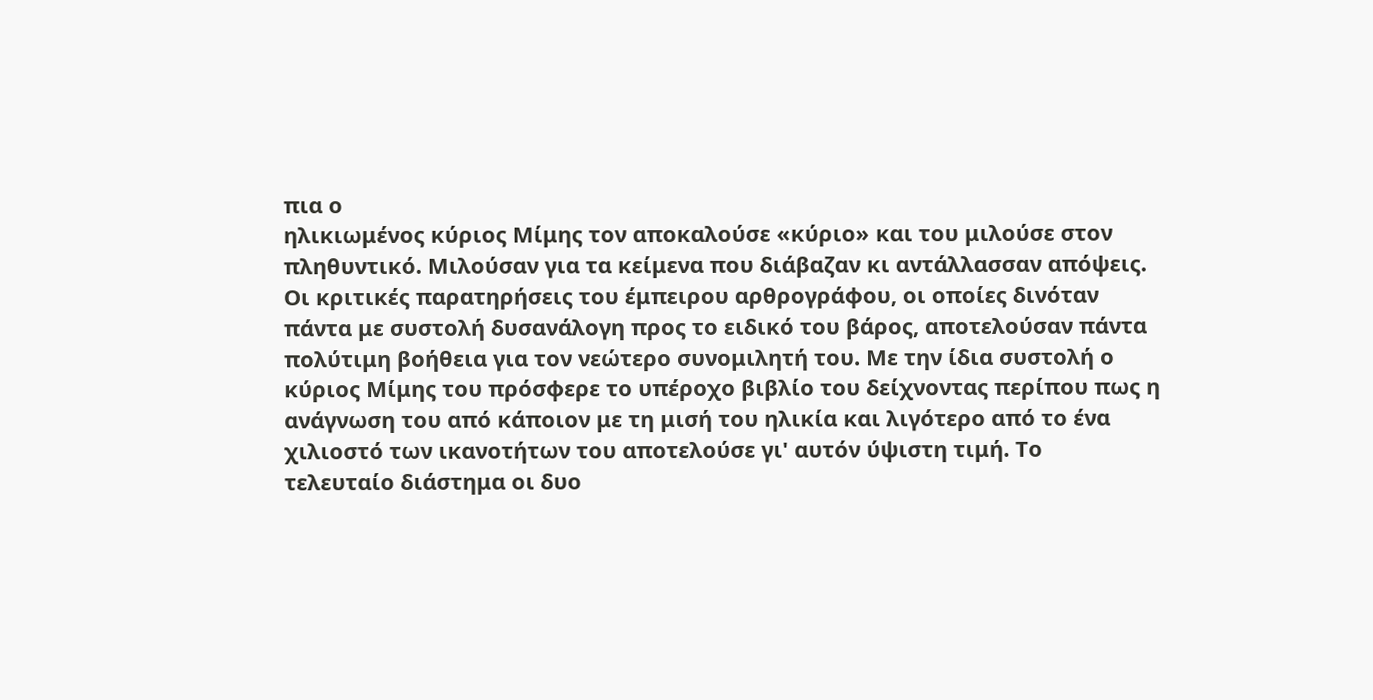πια ο
ηλικιωμένος κύριος Μίμης τον αποκαλούσε «κύριο» και του μιλούσε στον
πληθυντικό. Μιλούσαν για τα κείμενα που διάβαζαν κι αντάλλασσαν απόψεις.
Οι κριτικές παρατηρήσεις του έμπειρου αρθρογράφου, οι οποίες δινόταν
πάντα με συστολή δυσανάλογη προς το ειδικό του βάρος, αποτελούσαν πάντα
πολύτιμη βοήθεια για τον νεώτερο συνομιλητή του. Με την ίδια συστολή ο
κύριος Μίμης του πρόσφερε το υπέροχο βιβλίο του δείχνοντας περίπου πως η
ανάγνωση του από κάποιον με τη μισή του ηλικία και λιγότερο από το ένα
χιλιοστό των ικανοτήτων του αποτελούσε γι' αυτόν ύψιστη τιμή. Το
τελευταίο διάστημα οι δυο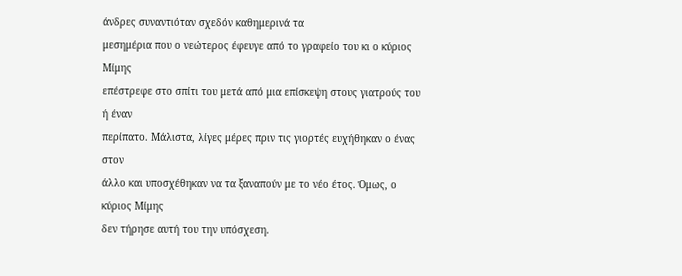άνδρες συναντιόταν σχεδόν καθημερινά τα
μεσημέρια που ο νεώτερος έφευγε από το γραφείο του κι ο κύριος Μίμης
επέστρεφε στο σπίτι του μετά από μια επίσκεψη στους γιατρούς του ή έναν
περίπατο. Μάλιστα, λίγες μέρες πριν τις γιορτές ευχήθηκαν ο ένας στον
άλλο και υποσχέθηκαν να τα ξαναπούν με το νέο έτος. Όμως, ο κύριος Μίμης
δεν τήρησε αυτή του την υπόσχεση.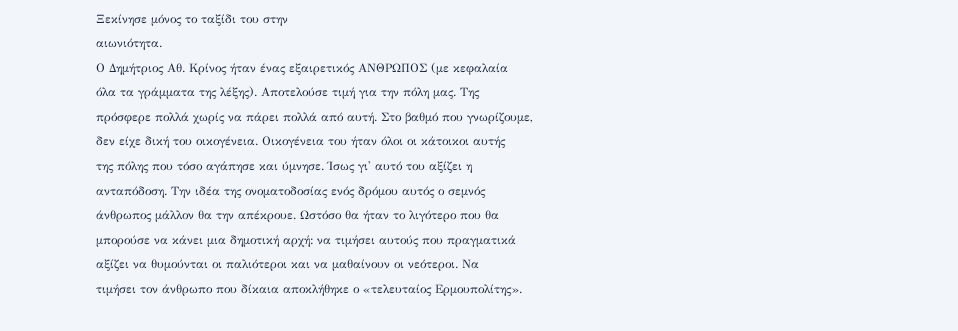Ξεκίνησε μόνος το ταξίδι του στην
αιωνιότητα.
Ο Δημήτριος Αθ. Κρίνος ήταν ένας εξαιρετικός ΑΝΘΡΩΠΟΣ (με κεφαλαία
όλα τα γράμματα της λέξης). Αποτελούσε τιμή για την πόλη μας. Της
πρόσφερε πολλά χωρίς να πάρει πολλά από αυτή. Στο βαθμό που γνωρίζουμε,
δεν είχε δική του οικογένεια. Οικογένεια του ήταν όλοι οι κάτοικοι αυτής
της πόλης που τόσο αγάπησε και ύμνησε. Ίσως γι' αυτό του αξίζει η
ανταπόδοση. Την ιδέα της ονοματοδοσίας ενός δρόμου αυτός ο σεμνός
άνθρωπος μάλλον θα την απέκρουε. Ωστόσο θα ήταν το λιγότερο που θα
μπορούσε να κάνει μια δημοτική αρχή: να τιμήσει αυτούς που πραγματικά
αξίζει να θυμούνται οι παλιότεροι και να μαθαίνουν οι νεότεροι. Να
τιμήσει τον άνθρωπο που δίκαια αποκλήθηκε ο «τελευταίος Ερμουπολίτης».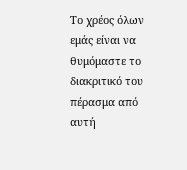Το χρέος όλων εμάς είναι να θυμόμαστε το διακριτικό του πέρασμα από αυτή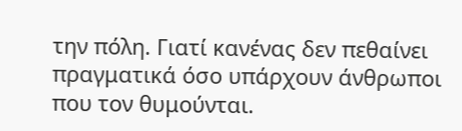την πόλη. Γιατί κανένας δεν πεθαίνει πραγματικά όσο υπάρχουν άνθρωποι
που τον θυμούνται.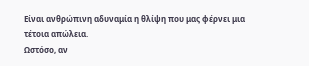Είναι ανθρώπινη αδυναμία η θλίψη που μας φέρνει μια τέτοια απώλεια.
Ωστόσο, αν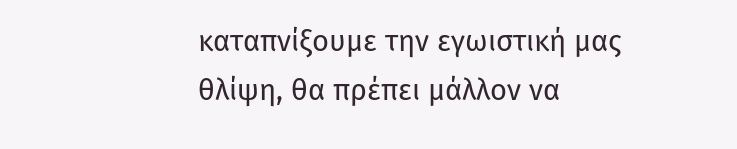καταπνίξουμε την εγωιστική μας θλίψη, θα πρέπει μάλλον να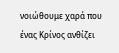νοιώθουμε χαρά που ένας Κρίνος ανθίζει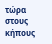τώρα στους κήπους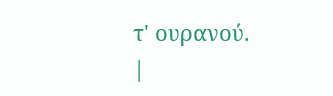τ' ουρανού.
|